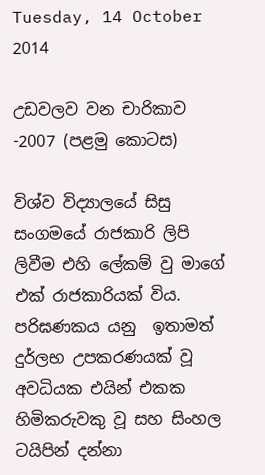Tuesday, 14 October 2014

උඩවලව වන චාරිකාව -2007 (පළමු කොටස)

විශ්ව විද්‍යාලයේ සිසු සංගමයේ රාජකාරි ලිපි ලිවීම එහි ලේකම් වු මාගේ එක් රාජකාරියක් විය. පරිඝණකය යනු  ඉතාමත් දුර්ලභ උපකරණයක් වූ අවධියක එයින් එකක හිමිකරුවකු වූ සහ සිංහල ටයිපින් දන්නා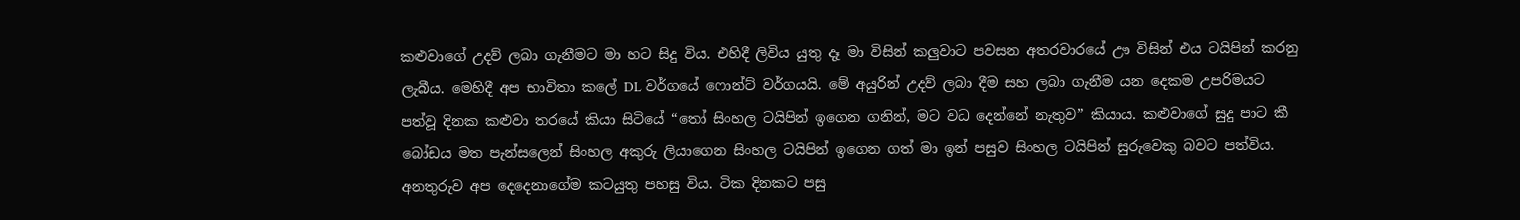කළුවාගේ උදව් ලබා ගැනීමට මා හට සිදු විය. එහිදී ලිවිය යුතු දෑ මා විසින් කලුවාට පවසන අතරවාරයේ ඌ විසින් එය ටයිපින් කරනු ලැබීය. මෙහිදී අප භාවිතා කලේ DL වර්ගයේ ෆොන්ට් වර්ගයයි. මේ අයුරින් උදව් ලබා දීම සහ ලබා ගැනීම යන දෙකම උපරිමයට පත්වූ දිනක කළුවා තරයේ කියා සිටියේ “තෝ සිංහල ටයිපින් ඉගෙන ගනින්, මට වධ දෙන්නේ නැතුව” කියාය. කළුවාගේ සුදු පාට කී බෝඩය මත පැන්සලෙන් සිංහල අකුරු ලියාගෙන සිංහල ටයිපින් ඉගෙන ගත් මා ඉන් පසුව සිංහල ටයිපින් සුරුවෙකු බවට පත්විය. අනතුරුව අප දෙදෙනාගේම කටයුතු පහසු විය. ටික දිනකට පසු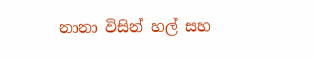නානා විසින් හල් සහ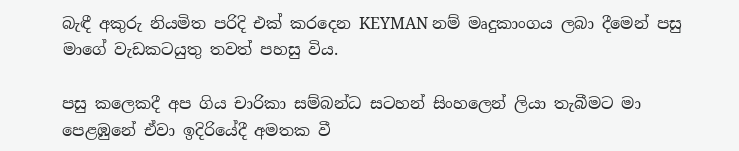බැඳී අකුරු නියමිත පරිදි එක් කරදෙන KEYMAN නම් මෘදුකාංගය ලබා දීමෙන් පසු මාගේ වැඩකටයුතු තවත් පහසු විය.

පසු කලෙකදී අප ගිය චාරිකා සම්බන්ධ සටහන් සිංහලෙන් ලියා තැබීමට මා පෙළඹුනේ ඒවා ඉදිරියේදී අමතක වී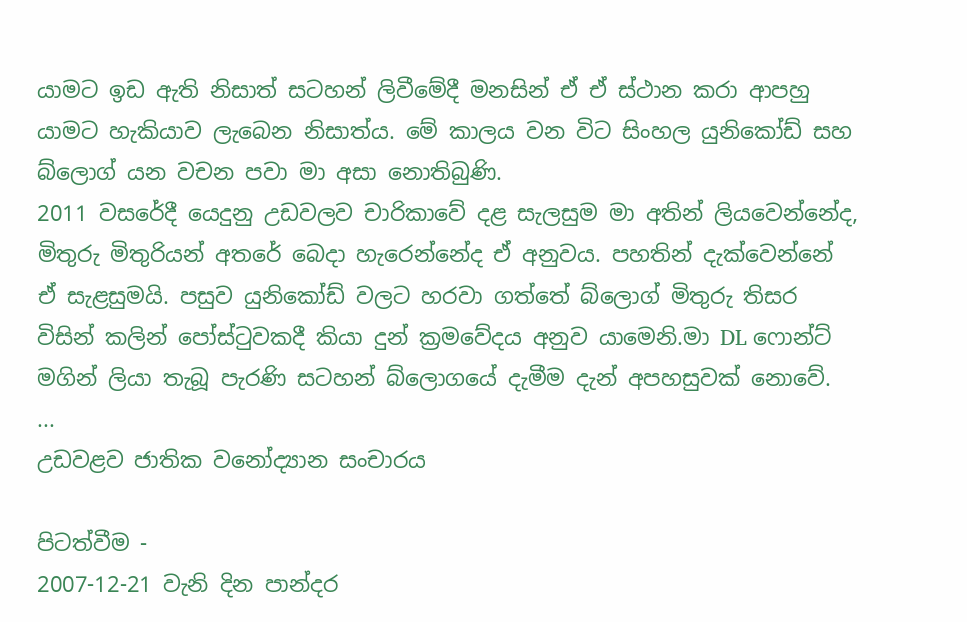යාමට ඉඩ ඇති නිසාත් සටහන් ලිවීමේදී මනසින් ඒ ඒ ස්ථාන කරා ආපහු යාමට හැකියාව ලැබෙන නිසාත්ය. මේ කාලය වන විට සිංහල යුනිකෝඩ් සහ බ්ලොග් යන වචන පවා මා අසා නොතිබුණි.
2011 වසරේදී යෙදුනු උඩවලව චාරිකාවේ දළ සැලසුම මා අතින් ලියවෙන්නේද, මිතුරු මිතුරියන් අතරේ බෙදා හැරෙන්නේද ඒ අනුවය. පහතින් දැක්වෙන්නේ ඒ සැළසුමයි. පසුව යුනිකෝඩ් වලට හරවා ගත්තේ බ්ලොග් මිතුරු තිසර විසින් කලින් පෝස්ටුවකදී කියා දුන් ක්‍රමවේදය අනුව යාමෙනි.මා DL ෆොන්ට් මගින් ලියා තැබූ පැරණි සටහන් බ්ලොගයේ දැමීම දැන් අපහසුවක් නොවේ.
...
උඩවළව ජාතික වනෝද්‍යාන සංචාරය

පිටත්වීම -
2007-12-21 වැනි දින පාන්දර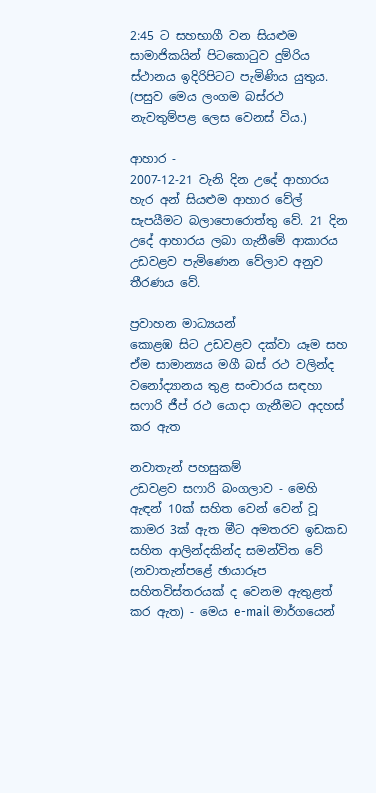2:45 ට සහභාගී වන සියළුම සාමාජිකයින් පිටකොටුව දුම්රිය ස්ථානය ඉදිරිපිටට පැමිණිය යුතුය. (පසුව මෙය ලංගම බස්රථ නැවතුම්පළ ලෙස වෙනස් විය.)

ආහාර -
2007-12-21 වැනි දින උදේ ආහාරය හැර අන් සියළුම ආහාර වේල් සැපයීමට බලාපොරොත්තු වේ. 21 දින උදේ ආහාරය ලබා ගැනීමේ ආකාරය උඩවළව පැමිණෙන වේලාව අනුව තීරණය වේ.

ප්‍රවාහන මාධ්‍යයන්
කොළඹ සිට උඩවළව දක්වා යෑම සහ ඒම සාමාන්‍යය මගී බස් රථ වලින්ද වනෝද්‍යානය තුළ සංචාරය සඳහා සෆාරි ජීප් රථ යොදා ගැනීමට අදහස් කර ඇත

නවාතැන් පහසුකම්
උඩවළව සෆාරි බංගලාව - මෙහි ඇඳන් 10ක් සහිත වෙන් වෙන් වූ කාමර 3ක් ඇත මීට අමතරව ඉඩකඩ සහිත ආලින්දකින්ද සමන්විත වේ (නවාතැන්පළේ ඡායාරූප සහිතවිස්තරයක් ද වෙනම ඇතුළත් කර ඇත) - මෙය e-mail මාර්ගයෙන්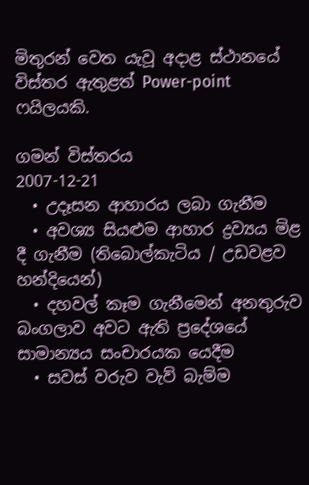මිතුරන් වෙත යැවූ අදාළ ස්ථානයේ විස්තර ඇතුළත් Power-point ෆයිලයකි.

ගමන් විස්තරය
2007-12-21
  • උදෑසන ආහාරය ලබා ගැනීම
  • අවශ්‍ය සියළුම ආහාර ද්‍රව්‍යය මිළ දී ගැනීම (තිබොල්කැටිය / උඩවළව හන්දියෙන්)
  • දහවල් කෑම ගැනීමෙන් අනතුරුව බංගලාව අවට ඇති ප්‍රදේශයේ සාමාන්‍යය සංචාරයක යෙදීම
  • සවස් වරුව වැව් බැම්ම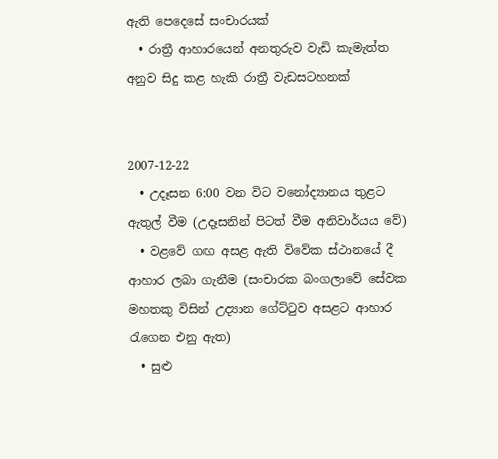ඇති පෙදෙසේ සංචාරයක්
  • රාත්‍රී ආහාරයෙන් අනතුරුව වැඩි කැමැත්ත අනුව සිදු කළ හැකි රාත්‍රී වැඩසටහනක්


2007-12-22
  • උදෑසන 6:00 වන විට වනෝද්‍යානය තුළට ඇතුල් වීම (උදෑසනින් පිටත් වීම අනිවාර්යය වේ)
  • වළවේ ගඟ අසළ ඇති විවේක ස්ථානයේ දී ආහාර ලබා ගැනීම (සංචාරක බංගලාවේ සේවක මහතකු විසින් උද්‍යාන ගේට්ටුව අසළට ආහාර රැගෙන එනු ඇත)
  • සුළු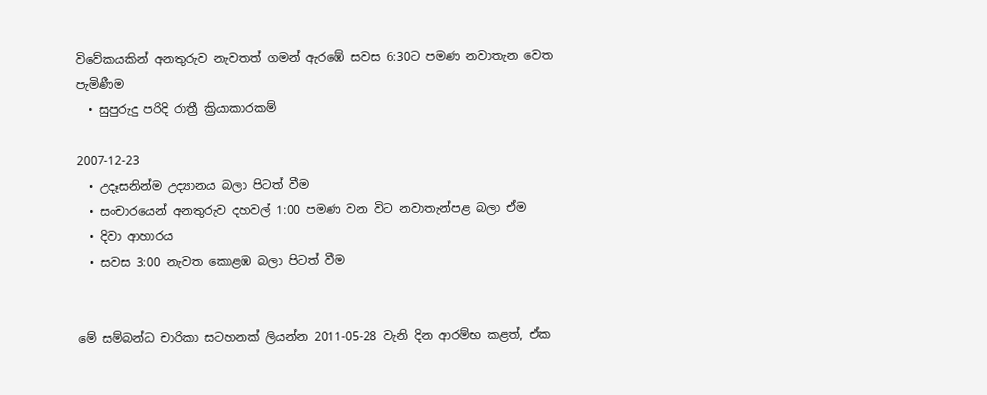විවේකයකින් අනතුරුව නැවතත් ගමන් ඇරඹේ සවස 6:30ට පමණ නවාතැන වෙත පැමිණීම
  • සුපුරුදු පරිදි රාත්‍රී ක්‍රියාකාරකම්

2007-12-23
  • උදෑසනින්ම උද්‍යානය බලා පිටත් වීම
  • සංචාරයෙන් අනතුරුව දහවල් 1:00 පමණ වන විට නවාතැන්පළ බලා ඒම
  • දිවා ආහාරය
  • සවස 3:00 නැවත කොළඹ බලා පිටත් වීම


මේ සම්බන්ධ චාරිකා සටහනක් ලියන්න 2011-05-28 වැනි දින ආරම්භ කළත්, ඒක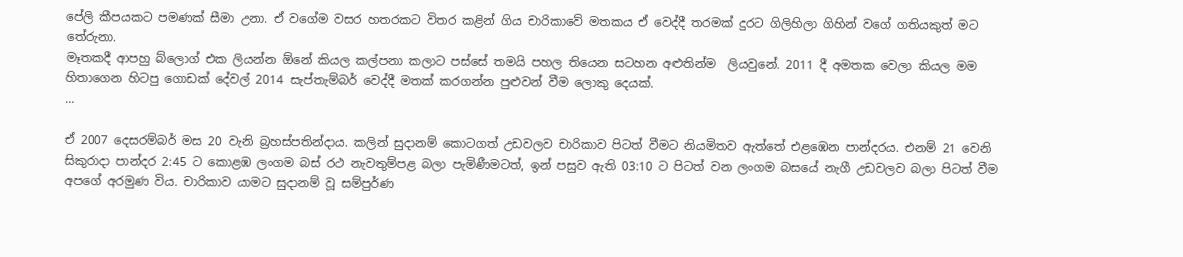පේලි කීපයකට පමණක් සීමා උනා. ඒ වගේම වසර හතරකට විතර කළින් ගිය චාරිකාවේ මතකය ඒ වෙද්දී තරමක් දුරට ගිලිහිලා ගිහින් වගේ ගතියකුත් මට තේරුනා.
මෑතකදී ආපහු බ්ලොග් එක ලියන්න ඕනේ කියල කල්පනා කලාට පස්සේ තමයි පහල තියෙන සටහන අළුතින්ම  ලියවුනේ. 2011 දී අමතක වෙලා කියල මම හිතාගෙන හිටපු ගොඩක් දේවල් 2014 සැප්තැම්බර් වෙද්දී මතක් කරගන්න පුළුවන් වීම ලොකු දෙයක්.
...

ඒ 2007 දෙසරම්බර් මස 20 වැනි බ්‍රහස්පතින්දාය. කලින් සුදානම් කොටගත් උඩවලව චාරිකාව පිටත් වීමට නියමිතව ඇත්තේ එළඹෙන පාන්දරය. එනම් 21 වෙනි සිකුරාදා පාන්දර 2:45 ට කොළඹ ලංගම බස් රථ නැවතුම්පළ බලා පැමිණීමටත්, ඉන් පසුව ඇති 03:10 ට පිටත් වන ලංගම බසයේ නැගී උඩවලව බලා පිටත් වීම අපගේ අරමුණ විය. චාරිකාව යාමට සුදානම් වූ සම්පුර්ණ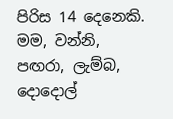පිරිස 14 දෙනෙකි. මම, වන්නි, පඟරා, ලැම්බ, දොදොල්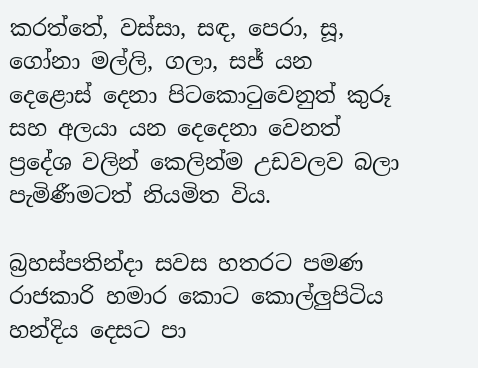කරත්තේ, වස්සා, සඳ, පෙරා, සූ, ගෝනා මල්ලි, ගලා, සජ් යන දෙළොස් දෙනා පිටකොටුවෙනුත් කුරූ සහ අලයා යන දෙදෙනා වෙනත් ප්‍රදේශ වලින් කෙලින්ම උඩවලව බලා පැමිණීමටත් නියමිත විය.

බ්‍රහස්පතින්දා සවස හතරට පමණ රාජකාරි හමාර කොට කොල්ලුපිටිය හන්දිය දෙසට පා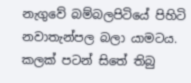නැගුවේ බම්බලපිටියේ පිහිටි නවාතැන්පල බලා යාමටය. කලක් පටන් සිතේ තිබු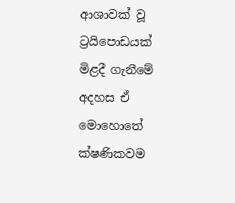ආශාවක් වූ ට්‍රයිපොඩයක් මිළදී ගැනීමේ අදහස ඒ මොහොතේ ක්ෂණිකවම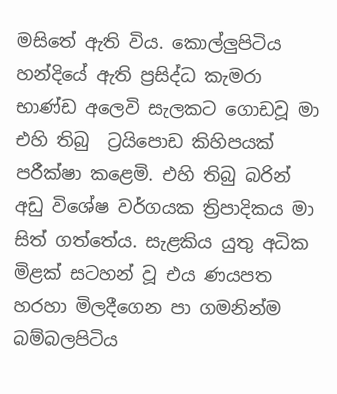මසිතේ ඇති විය. කොල්ලුපිටිය හන්දියේ ඇති ප්‍රසිද්ධ කැමරා භාණ්ඩ අලෙවි සැලකට ගොඩවූ මා එහි තිබු  ට්‍රයිපොඩ කිහිපයක් පරීක්ෂා කළෙමි. එහි තිබු බරින් අඩු විශේෂ වර්ගයක ත්‍රිපාදිකය මා සිත් ගත්තේය. සැළකිය යුතු අධික මිළක් සටහන් වූ එය ණයපත හරහා මිලදීගෙන පා ගමනින්ම බම්බලපිටිය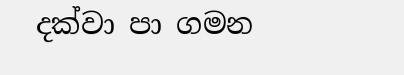දක්වා පා ගමන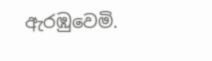ඇරඹුවෙමි.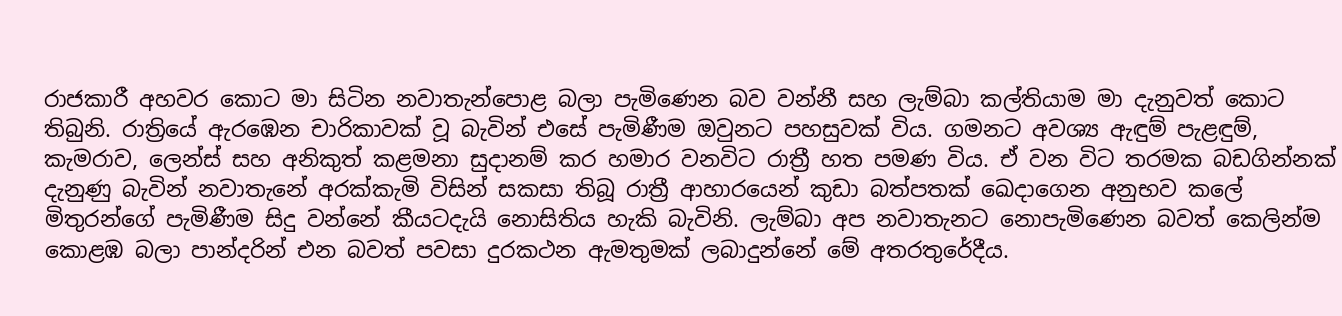රාජකාරී අහවර කොට මා සිටින නවාතැන්පොළ බලා පැමිණෙන බව වන්නී සහ ලැම්බා කල්තියාම මා දැනුවත් කොට තිබුනි. රාත්‍රියේ ඇරඹෙන චාරිකාවක් වූ බැවින් එසේ පැමිණීම ඔවුනට පහසුවක් විය. ගමනට අවශ්‍ය ඇඳුම් පැළඳුම්, කැමරාව, ලෙන්ස් සහ අනිකුත් කළමනා සුදානම් කර හමාර වනවිට රාත්‍රී හත පමණ විය. ඒ වන විට තරමක බඩගින්නක් දැනුණු බැවින් නවාතැනේ අරක්කැමි විසින් සකසා තිබූ රාත්‍රී ආහාරයෙන් කුඩා බත්පතක් ඛෙදාගෙන අනුභව කලේ මිතුරන්ගේ පැමිණීම සිදු වන්නේ කීයටදැයි නොසිතිය හැකි බැවිනි. ලැම්බා අප නවාතැනට නොපැමිණෙන බවත් කෙලින්ම කොළඹ බලා පාන්දරින් එන බවත් පවසා දුරකථන ඇමතුමක් ලබාදුන්නේ මේ අතරතුරේදීය.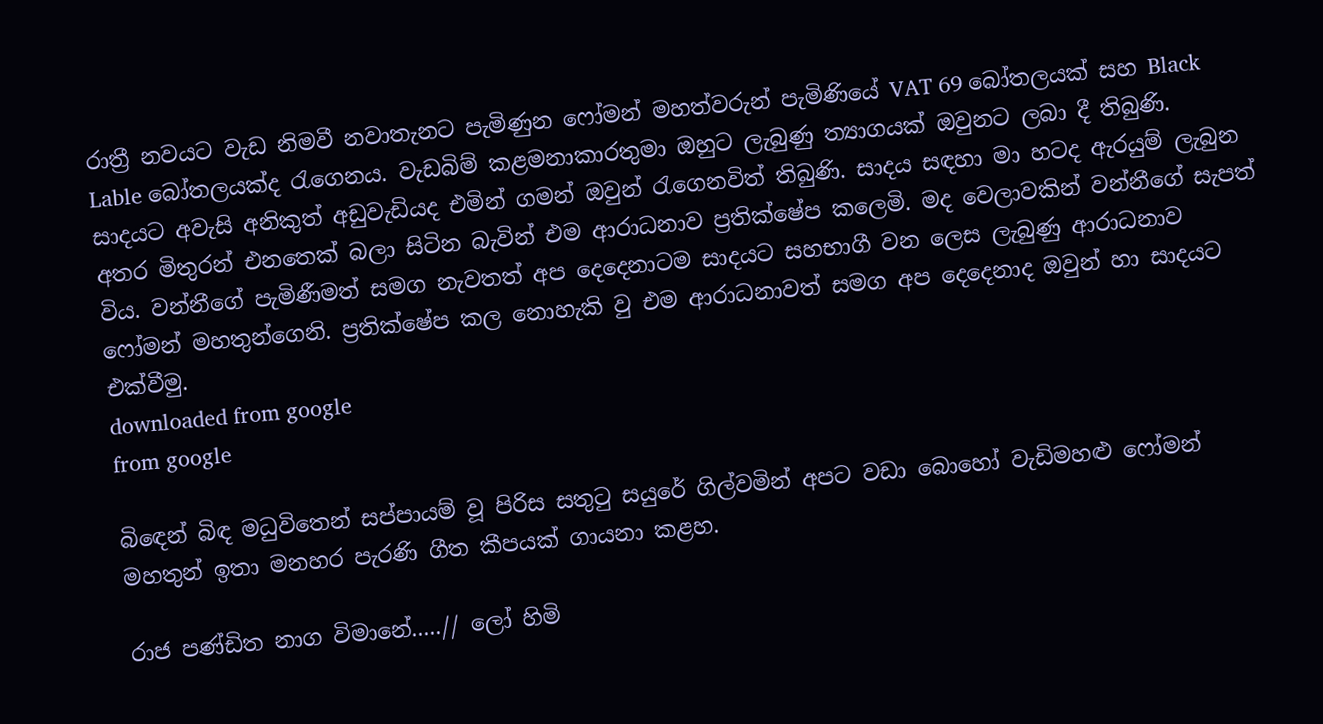රාත්‍රී නවයට වැඩ නිමවී නවාතැනට පැමිණුන ෆෝමන් මහත්වරුන් පැමිණියේ VAT 69 බෝතලයක් සහ Black Lable බෝතලයක්ද රැගෙනය. වැඩබිම් කළමනාකාරතුමා ඔහුට ලැබුණු ත්‍යාගයක් ඔවුනට ලබා දී තිබුණි. සාදයට අවැසි අනිකුත් අඩුවැඩියද එමින් ගමන් ඔවුන් රැගෙනවිත් තිබුණි. සාදය සඳහා මා හටද ඇරයුම් ලැබුන අතර මිතුරන් එනතෙක් බලා සිටින බැවින් එම ආරාධනාව ප්‍රතික්ෂේප කලෙමි. මද වෙලාවකින් වන්නීගේ සැපත් විය. වන්නීගේ පැමිණීමත් සමග නැවතත් අප දෙදෙනාටම සාදයට සහභාගී වන ලෙස ලැබුණු ආරාධනාව ෆෝමන් මහතුන්ගෙනි. ප්‍රතික්ෂේප කල නොහැකි වු එම ආරාධනාවත් සමග අප දෙදෙනාද ඔවුන් හා සාදයට එක්වීමු.
downloaded from google
from google

බිඳෙන් බිඳ මධුවිතෙන් සප්පායම් වූ පිරිස සතුටු සයුරේ ගිල්වමින් අපට වඩා බොහෝ වැඩිමහළු ෆෝමන් මහතුන් ඉතා මනහර පැරණි ගීත කීපයක් ගායනා කළහ.

රාජ පණ්ඩිත නාග විමානේ.....// ලෝ හිමි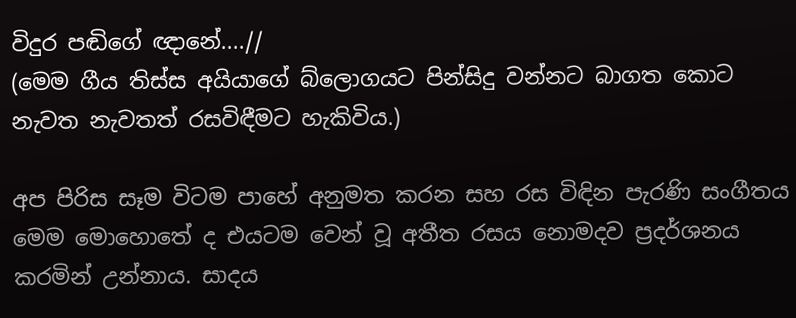විදුර පඬිගේ ඥානේ....//
(මෙම ගීය තිස්ස අයියාගේ බ්ලොගයට පින්සිදු වන්නට බාගත කොට නැවත නැවතත් රසවිඳීමට හැකිවිය.)

අප පිරිස සෑම විටම පාහේ අනුමත කරන සහ රස විඳින පැරණි සංගීතය මෙම මොහොතේ ද එයටම වෙන් වූ අතීත රසය නොමදව ප්‍රදර්ශනය කරමින් උන්නාය. සාදය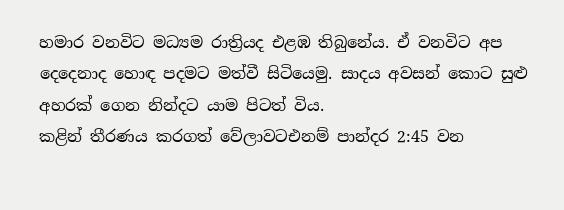හමාර වනවිට මධ්‍යම රාත්‍රියද එළඹ තිබුනේය. ඒ වනවිට අප දෙදෙනාද හොඳ පදමට මත්වී සිටියෙමු. සාදය අවසන් කොට සුළු අහරක් ගෙන නින්දට යාම පිටත් විය.
කළින් තීරණය කරගත් වේලාවටඑනම් පාන්දර 2:45 වන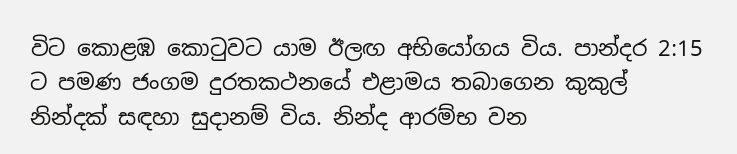විට කොළඹ කොටුවට යාම ඊලඟ අභියෝගය විය. පාන්දර 2:15 ට පමණ ජංගම දුරතකථනයේ එළාමය තබාගෙන කුකුල් නින්දක් සඳහා සුදානම් විය. නින්ද ආරම්භ වන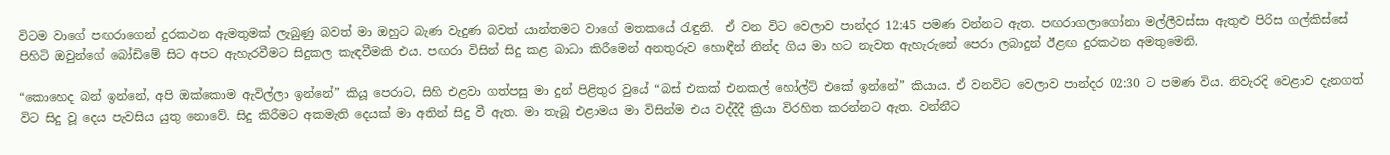විටම වාගේ පඟරාගෙන් දුරකථන ඇමතුමක් ලැබුණු බවත් මා ඔහුට බැණ වැදුණ බවත් යාන්තමට වාගේ මතකයේ රැඳුනි.  ඒ වන විට වෙලාව පාන්දර 12:45 පමණ වන්නට ඇත. පඟරාගලාගෝනා මල්ලීවස්සා ඇතුළු පිරිස ගල්කිස්සේ පිහිටි ඔවුන්ගේ බෝඩිමේ සිට අපට ඇහැරවීමට සිදුකල කැඳවීමකි එය. පඟරා විසින් සිදු කළ බාධා කිරීමෙන් අනතුරුව හොඳීන් නින්ද ගිය මා හට නැවත ඇහැරුනේ පෙරා ලබාදුන් ඊළඟ දුරකථන අමතුමෙනි.

“කොහෙද බන් ඉන්නේ, අපි ඔක්කොම ඇවිල්ලා ඉන්නේ” කියූ පෙරාට, සිහි එළවා ගත්පසු මා දුන් පිළිතුර වුයේ “බස් එකක් එනකල් හෝල්ට් එකේ ඉන්නේ” කියාය. ඒ වනවිට වෙලාව පාන්දර 02:30 ට පමණ විය. නිවැරදි වෙළාව දැනගත් විට සිදු වූ දෙය පැවසිය යුතු නොවේ. සිදු කිරීමට අකමැති දෙයක් මා අතින් සිදු වී ඇත. මා තැබූ එළාමය මා විසින්ම එය වද්දීදී ක්‍රියා විරහිත කරන්නට ඇත. වන්නීට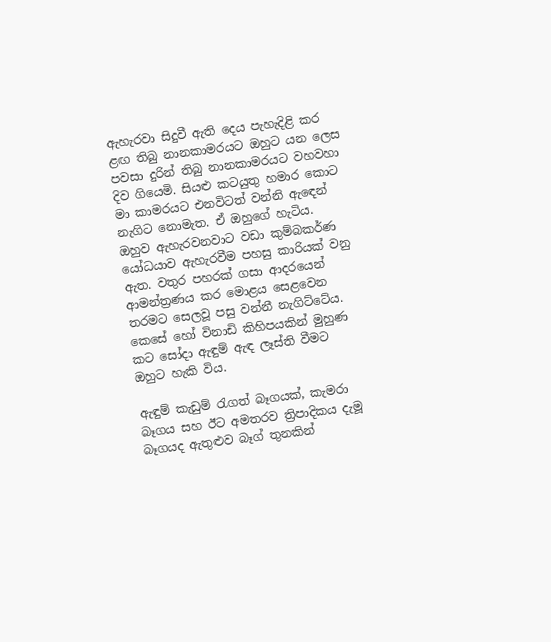ඇහැරවා සිදුවී ඇති දෙය පැහැදිළි කර ළඟ තිබු නානකාමරයට ඔහුට යන ලෙස පවසා දුරින් තිබු නානකාමරයට වහවහා දිව ගියෙමි. සියළු කටයුතු හමාර කොට මා කාමරයට එනවිටත් වන්නි ඇඳෙන් නැගිට නොමැත. ඒ ඔහුගේ හැටිය. ඔහුව ඇහැරවනවාට වඩා කුම්බකර්ණ යෝධයාව ඇහැරවීම පහසු කාරියක් වනු ඇත. වතුර පහරක් ගසා ආදරයෙන් ආමන්ත්‍රණය කර මොළය සෙළවෙන තරමට සෙලවූ පසු වන්නී නැගිට්ටේය. කෙසේ හෝ විනාඩි කිහිපයකින් මුහුණ කට සෝදා ඇඳුම් ඇඳ ලෑස්ති වීමට ඔහුට හැකි විය.

ඇඳුම් කැඩුම් රැගත් බෑගයක්, කැමරා බෑගය සහ ඊට අමතරව ත්‍රිපාදිකය දැමූ බෑගයද ඇතුළුව බෑග් තුනකින්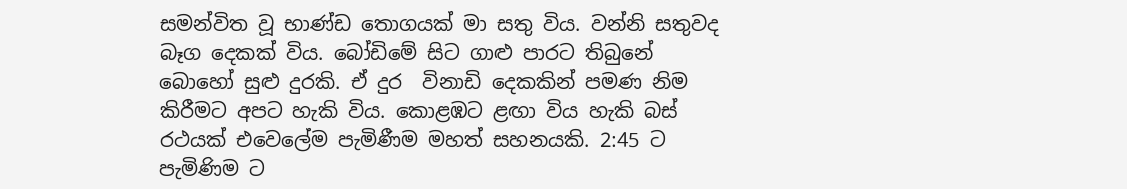සමන්විත වූ භාණ්ඩ තොගයක් මා සතු විය. වන්නි සතුවද බෑග දෙකක් විය. බෝඩිමේ සිට ගාළු පාරට තිබුනේ බොහෝ සුළු දුරකි. ඒ දුර  විනාඩි දෙකකින් පමණ නිම කිරීමට අපට හැකි විය. කොළඹට ළඟා විය හැකි බස් රථයක් එවෙලේම පැමිණීම මහත් සහනයකි. 2:45 ට පැමිණිම ට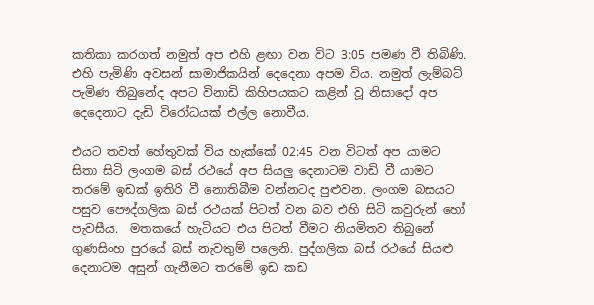කතිකා කරගත් නමුත් අප එහි ළඟා වන විට 3:05 පමණ වී තිබිණි. එහි පැමිණි අවසන් සාමාජිකයින් දෙදෙනා අපම විය. නමුත් ලැම්බට් පැමිණ තිබුනේද අපට විනාඩි කිහිපයකට කළින් වූ නිසාදෝ අප දෙදෙනාට දැඩි විරෝධයක් එල්ල නොවීය.

එයට තවත් හේතුවක් විය හැක්කේ 02:45 වන විටත් අප යාමට සිතා සිටි ලංගම බස් රථයේ අප සියලු දෙනාටම වාඩි වී යාමට තරමේ ඉඩක් ඉතිරි වී නොතිබීම වන්නටද පුළුවන. ලංගම බසයට පසුව පෞද්ගලික බස් රථයක් පිටත් වන බව එහි සිටි කවුරුන් හෝ පැවසීය.  මතකයේ හැටියට එය පිටත් වීමට නියමිතව තිබුනේ ගුණසිංහ පුරයේ බස් නැවතුම් පලෙනි. පුද්ගලික බස් රථයේ සියළු දෙනාටම අසුන් ගැනීමට තරමේ ඉඩ කඩ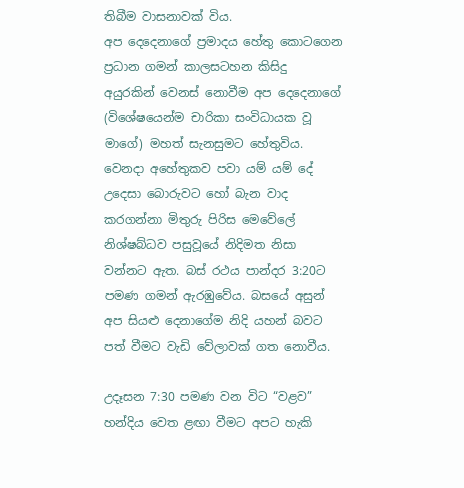තිබීම වාසනාවක් විය.
අප දෙදෙනාගේ ප්‍රමාදය හේතු කොටගෙන ප්‍රධාන ගමන් කාලසටහන කිසිදු අයුරකින් වෙනස් නොවීම අප දෙදෙනාගේ (විශේෂයෙන්ම චාරිකා සංවිධායක වූ මාගේ) මහත් සැනසුමට හේතුවිය. වෙනදා අහේතුකව පවා යම් යම් දේ උදෙසා බොරුවට හෝ බැන වාද කරගන්නා මිතුරු පිරිස මෙවේලේ නිශ්ෂබ්ධව පසුවූයේ නිදිමත නිසා වන්නට ඇත. බස් රථය පාන්දර 3:20ට පමණ ගමන් ඇරඹුවේය. බසයේ අසුන් අප සියළු දෙනාගේම නිදි යහන් බවට පත් වීමට වැඩි වේලාවක් ගත නොවීය.

උදෑසන 7:30 පමණ වන විට “වළව” හන්දිය වෙත ළඟා වීමට අපට හැකි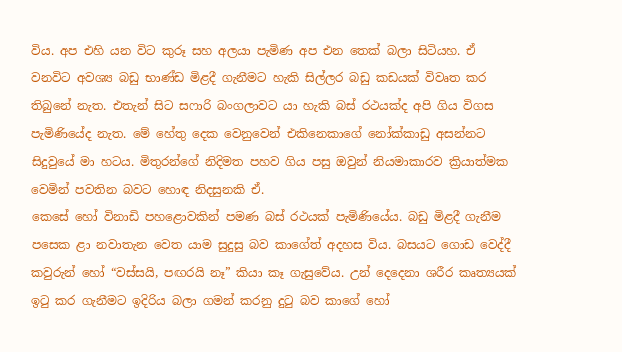විය. අප එහි යන විට කුරූ සහ අලයා පැමිණ අප එන තෙක් බලා සිටියහ. ඒ වනවිට අවශ්‍ය බඩු භාණ්ඩ මිළදී ගැනීමට හැකි සිල්ලර බඩු කඩයක් විවෘත කර තිබුනේ නැත. එතැන් සිට සෆාරි බංගලාවට යා හැකි බස් රථයක්ද අපි ගිය විගස පැමිණියේද නැත. මේ හේතු දෙක වෙනුවෙන් එකිනෙකාගේ නෝක්කාඩු අසන්නට සිදුවුයේ මා හටය. මිතුරන්ගේ නිදිමත පහව ගිය පසු ඔවුන් නියමාකාරව ක්‍රියාත්මක වෙමින් පවතින බවට හොඳ නිදසුනකි ඒ.
කෙසේ හෝ විනාඩි පහළොවකින් පමණ බස් රථයක් පැමිණියේය. බඩු මිළදී ගැනීම පසෙක ළා නවාතැන වෙත යාම සුදුසු බව කාගේත් අදහස විය. බසයට ගොඩ වෙද්දී කවුරුන් හෝ “වස්සයි, පඟරයි නෑ” කියා කෑ ගැසුවේය. උන් දෙදෙනා ශරීර කෘත්‍යයක් ඉටු කර ගැනීමට ඉදිරිය බලා ගමන් කරනු දුටු බව කාගේ හෝ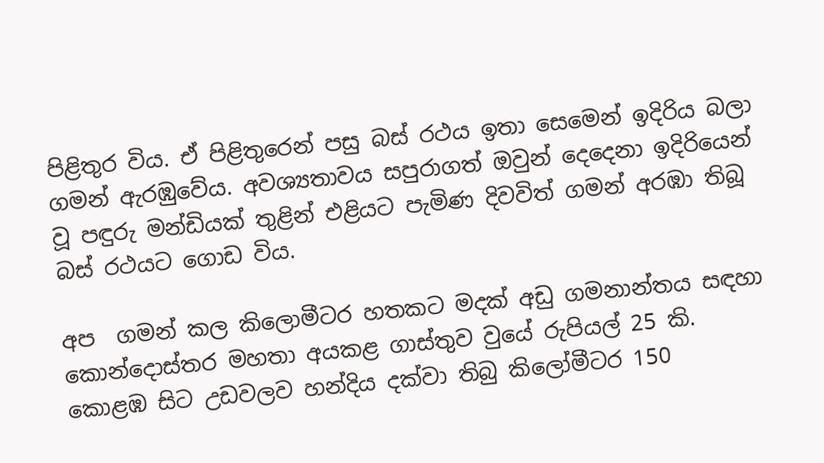පිළිතුර විය. ඒ පිළිතුරෙන් පසු බස් රථය ඉතා සෙමෙන් ඉදිරිය බලා ගමන් ඇරඹුවේය. අවශ්‍යතාවය සපුරාගත් ඔවුන් දෙදෙනා ඉදිරියෙන් වූ පඳුරු මන්ඩියක් තුළින් එළියට පැමිණ දිවවිත් ගමන් අරඹා තිබූ බස් රථයට ගොඩ විය.

අප  ගමන් කල කිලොමීටර හතකට මදක් අඩු ගමනාන්තය සඳහා කොන්දොස්තර මහතා අයකළ ගාස්තුව වුයේ රුපියල් 25 කි. කොළඹ සිට උඩවලව හන්දිය දක්වා තිබු කිලෝමීටර 150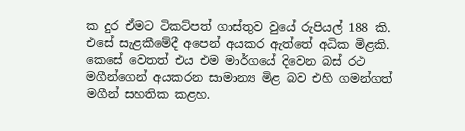ක දුර ඒමට ටිකට්පත් ගාස්තුව වුයේ රුපියල් 188 කි. එසේ සැළකීමේදී අපෙන් අයකර ඇත්තේ අධික මිළකි. කෙසේ වෙතත් එය එම මාර්ගයේ දිවෙන බස් රථ මගීන්ගෙන් අයකරන සාමාන්‍ය මිළ බව එහි ගමන්ගත් මගීන් සහතික කළහ.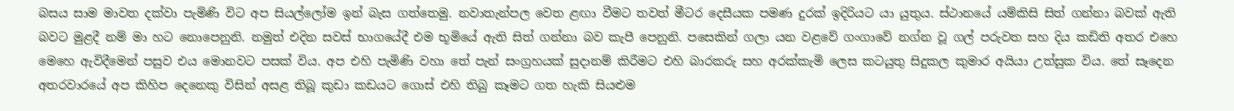බසය සාම මාවත දක්වා පැමිණි විට අප සියල්ලෝම ඉන් බැස ගත්තෙමු. නවාතැන්පල වෙත ළඟා වීමට තවත් මීටර දෙසීයක පමණ දුරක් ඉදිරියට යා යුතුය. ස්ථානයේ යම්කිසි සිත් ගන්නා බවක් ඇති බවට මුළදී නම් මා හට නොපෙනුනි. නමුත් එදින සවස් භාගයේදී එම භූමියේ ඇති සිත් ගන්නා බව කැපී පෙනුනි. පසෙකින් ගලා යන වළවේ ගංගාවේ නග්න වූ ගල් පරුවත සහ දිය කඩිති අතර එහෙ මෙහෙ ඇවිදීමෙන් පසුව එය මොනවට පසක් විය. අප එහි පැමිණි වහා තේ පැන් සංග්‍රහයක් සුදානම් කිරීමට එහි බාරකරු සහ අරක්කැමි ලෙස කටයුතු සිදුකල කුමාර අයියා උත්සුක විය. තේ සෑදෙන අතරවාරයේ අප කිහිප දෙනෙකු විසින් අසළ තිබූ කුඩා කඩයට ගොස් එහි තිබු කෑමට ගත හැකි සියළුම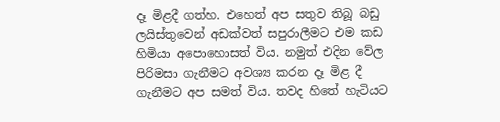දෑ මිළදී ගත්හ. එහෙත් අප සතුව තිබූ බඩු ලයිස්තුවෙන් අඩක්වත් සපුරාලීමට එම කඩ හිමියා අපොහොසත් විය. නමුත් එදින වේල පිරිමසා ගැනීමට අවශ්‍ය කරන දෑ මිළ දී ගැනීමට අප සමත් විය. තවද හිතේ හැටියට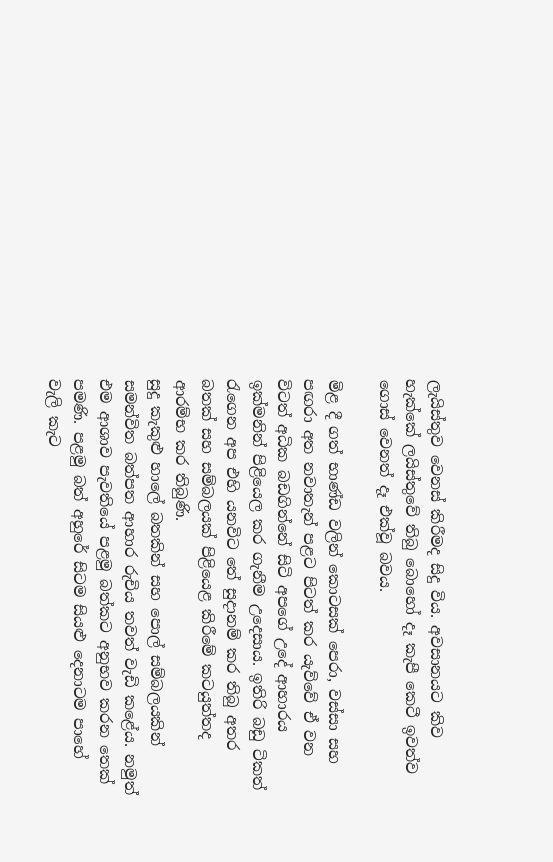ලැයිස්තුව වෙනස් කිරීමද සිදු විය. අවසානයට කිව හැක්කේ ලයිස්තුවේ තිබු බොහෝ දෑ කැපී කෙටී ඉවත්ව ගොස් වෙනත් දෑ එක්වූ බවය.

මිළ දී ගත් භාණ්ඩ වලින් කොටසක් පෙරා, වස්සා සහ පඟරා අත නවාතැන් පළට පිටත් කර යැව්වේ ඒ වන විටත් අධික බඩගින්නේ සිටි අපගේ උදේ ආහාරය ඉක්මනින් පිළියෙල කර ගැනීම උදෙසාය. ඉතිරි බඩු ටිකත් රැගෙන අප එහි යනවිට තේ සුදානම් කර තිබු අතර බතක් සහ සම්බලයක් පිළියෙළ කිරීමේ කටයුත්තද ආරම්භ කර තිබුණි.
සුදු කැකුළු හාලේ බතකින් සහ පොල් සම්බලයකින් සමන්විත බත්පත ආහාර රුචිය තවත් වැඩි කළේය. නමුත් එම ආශාව පැවතියේ පළමු බත්කට අනුභව කරන තෙක් පමණි. පළමු බත් අහුරේ සිටම සියළු දෙනාටම පාහේ වැලි කැට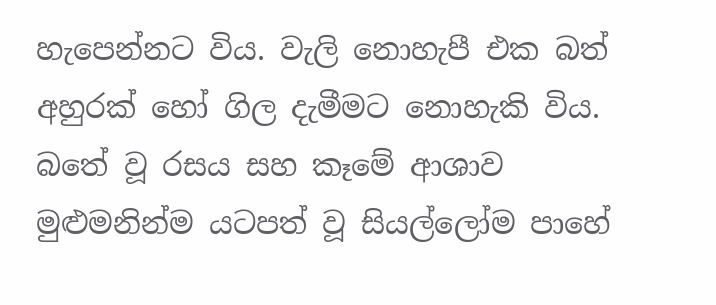හැපෙන්නට විය. වැලි නොහැපී එක බත් අහුරක් හෝ ගිල දැමීමට නොහැකි විය. බතේ වූ රසය සහ කෑමේ ආශාව මුළුමනින්ම යටපත් වූ සියල්ලෝම පාහේ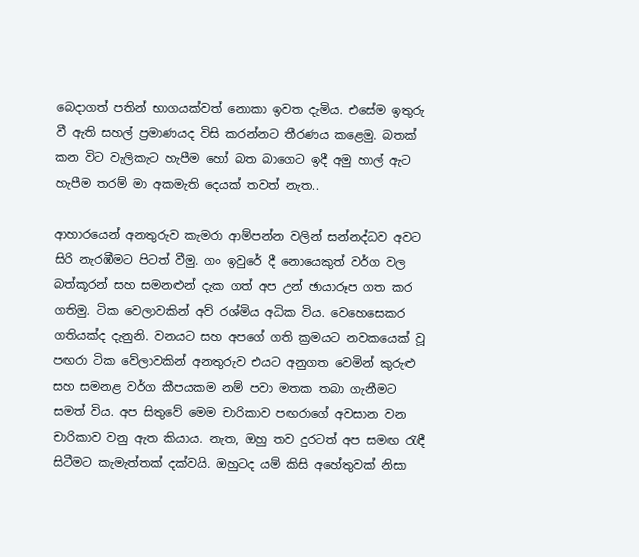බෙදාගත් පතින් භාගයක්වත් නොකා ඉවත දැමිය. එසේම ඉතුරු වී ඇති සහල් ප්‍රමාණයද විසි කරන්නට තීරණය කළෙමු. බතක් කන විට වැලිකැට හැපීම හෝ බත බාගෙට ඉදී අමු හාල් ඇට හැපීම තරම් මා අකමැති දෙයක් තවත් නැත..

ආහාරයෙන් අනතුරුව කැමරා ආම්පන්න වලින් සන්නද්ධව අවට සිරි නැරඹීමට පිටත් වීමු. ගං ඉවුරේ දී නොයෙකුත් වර්ග වල බත්කූරන් සහ සමනළුන් දැක ගත් අප උන් ඡායාරූප ගත කර ගතිමු. ටික වෙලාවකින් අව් රශ්මිය අධික විය. වෙහෙසෙකර ගතියක්ද දැනුනි. වනයට සහ අපගේ ගති ක්‍රමයට නවකයෙක් වූ පඟරා ටික වේලාවකින් අනතුරුව එයට අනුගත වෙමින් කුරුළු සහ සමනළ වර්ග කීපයකම නම් පවා මතක තබා ගැනීමට සමත් විය. අප සිතුවේ මෙම චාරිකාව පඟරාගේ අවසාන වන චාරිකාව වනු ඇත කියාය. නැත, ඔහු තව දුරටත් අප සමඟ රැඳී සිටීමට කැමැත්තක් දක්වයි. ඔහුටද යම් කිසි අහේතුවක් නිසා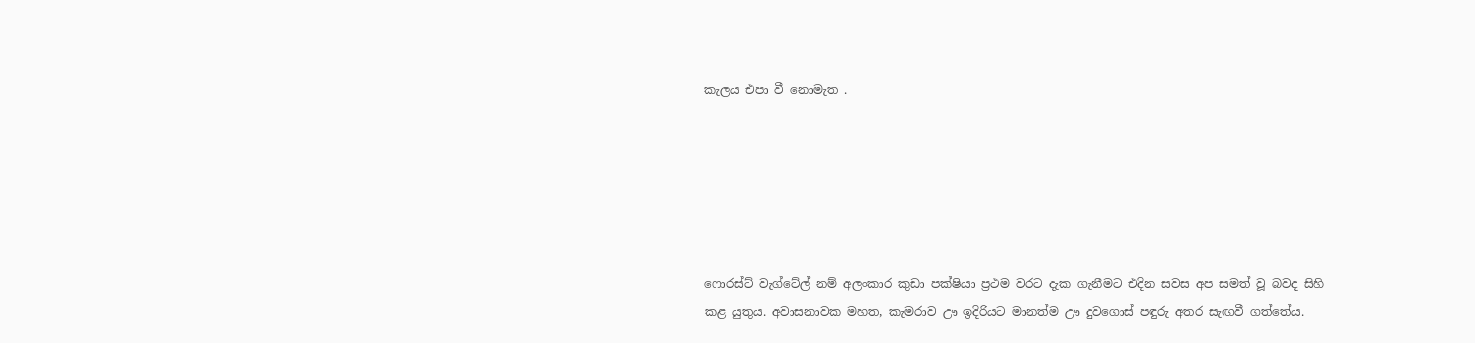කැලය එපා වී නොමැත .






ෆොරස්ට් වැග්ටේල් නම් අලංකාර කුඩා පක්ෂියා ප්‍රථම වරට දැක ගැනීමට එදින සවස අප සමත් වූ බවද සිහි කළ යුතුය. අවාසනාවක මහත, කැමරාව ඌ ඉදිරියට මානත්ම ඌ දුවගොස් පඳුරු අතර සැඟවී ගත්තේය.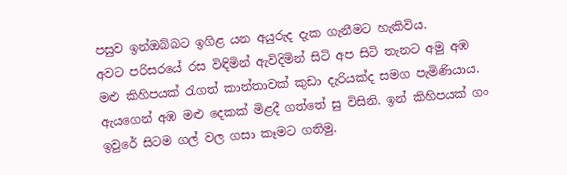පසුව ඉන්ඔබ්බට ඉගිළ යන අයුරුද දැක ගැනීමට හැකිවිය.
අවට පරිසරයේ රස විඳිමින් ඇවිදිමින් සිටි අප සිටි තැනට අමු අඹ මළු කිහිපයක් රැගත් කාන්තාවක් කුඩා දැරියක්ද සමග පැමිණියාය. ඇයගෙන් අඹ මළු දෙකක් මිළදී ගත්තේ සු විසිනි. ඉන් කිහිපයක් ගං ඉවුරේ සිටම ගල් වල ගසා කෑමට ගතිමු.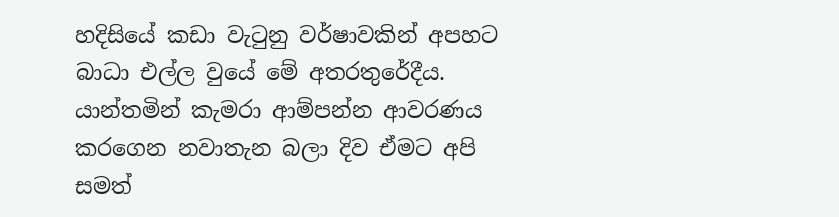හදිසියේ කඩා වැටුනු වර්ෂාවකින් අපහට බාධා එල්ල වුයේ මේ අතරතුරේදීය. යාන්තමින් කැමරා ආම්පන්න ආවරණය කරගෙන නවාතැන බලා දිව ඒමට අපි සමත්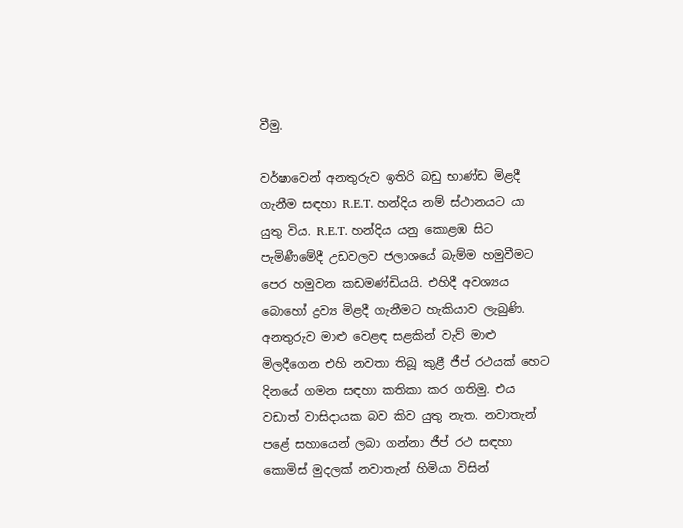වීමු.

වර්ෂාවෙන් අනතුරුව ඉතිරි බඩු භාණ්ඩ මිළදී ගැනීම සඳහා R.E.T. හන්දිය නම් ස්ථානයට යා යුතු විය. R.E.T. හන්දිය යනු කොළඹ සිට පැමිණීමේදී උඩවලව ජලාශයේ බැම්ම හමුවීමට පෙර හමුවන කඩමණ්ඩියයි. එහිදී අවශ්‍යය බොහෝ ද්‍රව්‍ය මිළදී ගැනීමට හැකියාව ලැබුණි. අනතුරුව මාළු වෙළඳ සළකින් වැව් මාළු මිලදීගෙන එහි නවතා තිබූ කුළී ජීප් රථයක් හෙට දිනයේ ගමන සඳහා කතිකා කර ගතිමු. එය වඩාත් වාසිදායක බව කිව යුතු නැත. නවාතැන් පළේ සහායෙන් ලබා ගන්නා ජීප් රථ සඳහා කොමිස් මුදලක් නවාතැන් හිමියා විසින්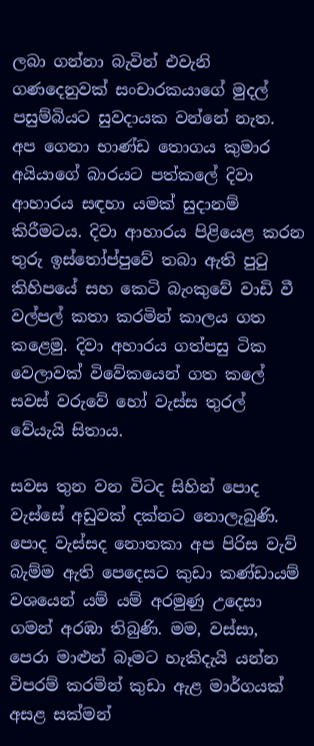ලබා ගන්නා බැවින් එවැනි ගණදෙනුවක් සංචාරකයාගේ මුදල් පසුම්බියට සුවදායක වන්නේ නැත.
අප ගෙනා භාණ්ඩ තොගය කුමාර අයියාගේ බාරයට පත්කලේ දිවා ආහාරය සඳහා යමක් සුදානම් කිරීමටය. දිවා ආහාරය පිළියෙළ කරන තුරු ඉස්තෝප්පුවේ තබා ඇති පුටු කිහිපයේ සහ කෙටි බැංකුවේ වාඩි වී වල්පල් කතා කරමින් කාලය ගත කළෙමු. දිවා අහාරය ගත්පසු ටික වෙලාවක් විවේකයෙන් ගත කලේ සවස් වරුවේ හෝ වැස්ස තුරල් වේයැයි සිතාය.

සවස තුන වන විටද සිහින් පොද වැස්සේ අඩුවක් දක්නට නොලැබුණි. පොද වැස්සද නොතකා අප පිරිස වැව් බැම්ම ඇති පෙදෙසට කුඩා කණ්ඩායම් වශයෙන් යම් යම් අරමුණු උදෙසා ගමන් අරඹා තිබුණි. මම, වස්සා, පෙරා මාළුන් බෑමට හැකිදැයි යන්න විපරම් කරමින් කුඩා ඇළ මාර්ගයක් අසළ සක්මන්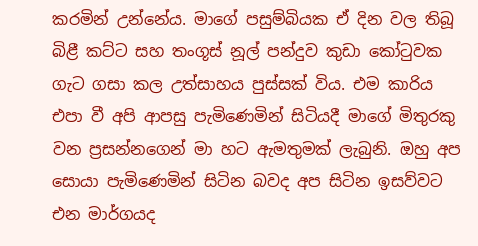කරමින් උන්නේය. මාගේ පසුම්බියක ඒ දින වල තිබූ බිළී කට්ට සහ තංගූස් නූල් පන්දුව කුඩා කෝටුවක ගැට ගසා කල උත්සාහය පුස්සක් විය. එම කාරිය එපා වී අපි ආපසු පැමිණෙමින් සිටියදී මාගේ මිතුරකු වන ප්‍රසන්නගෙන් මා හට ඇමතුමක් ලැබුනි. ඔහු අප සොයා පැමිණෙමින් සිටින බවද අප සිටින ඉසව්වට එන මාර්ගයද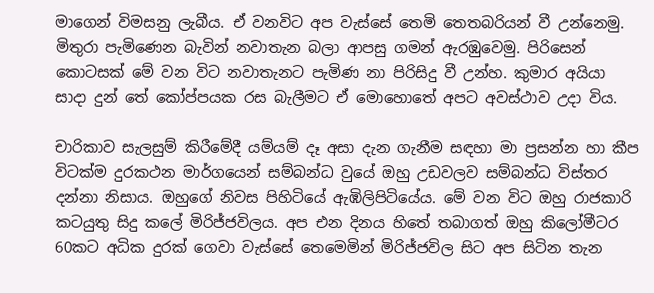මාගෙන් විමසනු ලැබීය. ඒ වනවිට අප වැස්සේ තෙමි තෙතබරියන් වී උන්නෙමු. මිතුරා පැමිණෙන බැවින් නවාතැන බලා ආපසු ගමන් ඇරඹුවෙමු. පිරිසෙන් කොටසක් මේ වන විට නවාතැනට පැමිණ නා පිරිසිදු වී උන්හ. කුමාර අයියා සාදා දුන් තේ කෝප්පයක රස බැලීමට ඒ මොහොතේ අපට අවස්ථාව උදා විය.

චාරිකාව සැලසුම් කිරීමේදී යම්යම් දෑ අසා දැන ගැනීම සඳහා මා ප්‍රසන්න හා කීප විටක්ම දුරකථන මාර්ගයෙන් සම්බන්ධ වුයේ ඔහු උඩවලව සම්බන්ධ විස්තර දන්නා නිසාය. ඔහුගේ නිවස පිහිටියේ ඇඹිලිපිටියේය. මේ වන විට ඔහු රාජකාරි කටයුතු සිදු කලේ මිරිජ්ජවිලය. අප එන දිනය හිතේ තබාගත් ඔහු කිලෝමීටර 60කට අධික දුරක් ගෙවා වැස්සේ තෙමෙමින් මිරිජ්ජවිල සිට අප සිටින තැන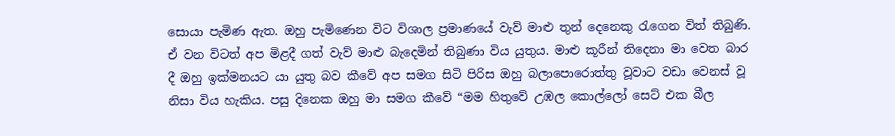සොයා පැමිණ ඇත. ඔහු පැමිණෙන විට විශාල ප්‍රමාණයේ වැව් මාළු තුන් දෙනෙකු රැගෙන විත් තිබුණි. ඒ වන විටත් අප මිළදී ගත් වැව් මාළු බැදෙමින් තිබුණා විය යුතුය. මාළු කූරීන් තිදෙනා මා වෙත බාර දී ඔහු ඉක්මනයට යා යුතු බව කීවේ අප සමග සිටි පිරිස ඔහු බලාපොරොත්තු වූවාට වඩා වෙනස් වූ නිසා විය හැකිය. පසු දිනෙක ඔහු මා සමග කීවේ “මම හිතුවේ උඹල කොල්ලෝ සෙට් එක බීල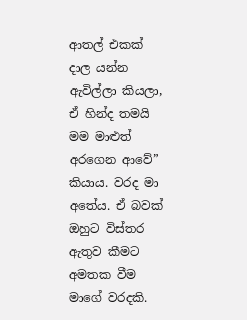ආතල් එකක් දාල යන්න ඇවිල්ලා කියලා, ඒ හින්ද තමයි මම මාළුත් අරගෙන ආවේ” කියාය. වරද මා අතේය. ඒ බවක් ඔහුට විස්තර ඇතුව කීමට අමතක වීම මාගේ වරදකි.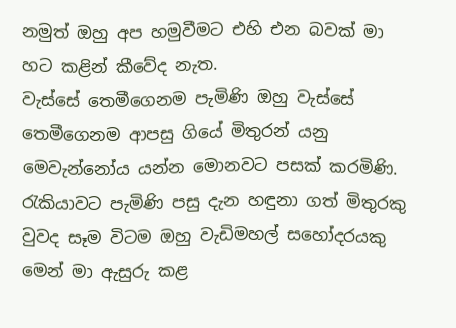නමුත් ඔහු අප හමුවීමට එහි එන බවක් මා හට කළින් කීවේද නැත.
වැස්සේ තෙමීගෙනම පැමිණි ඔහු වැස්සේ තෙමීගෙනම ආපසු ගියේ මිතුරන් යනු මෙවැන්නෝය යන්න මොනවට පසක් කරමිණි. රැකියාවට පැමිණි පසු දැන හඳුනා ගත් මිතුරකු වුවද සෑම විටම ඔහු වැඩිමහල් සහෝදරයකු මෙන් මා ඇසුරු කළ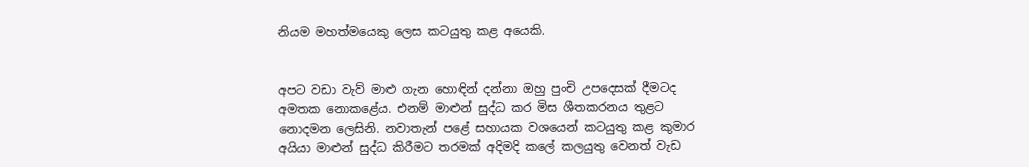නියම මහත්මයෙකු ලෙස කටයුතු කළ අයෙකි.


අපට වඩා වැව් මාළු ගැන හොඳින් දන්නා ඔහු පුංචි උපදෙසක් දීමටද අමතක නොකළේය. එනම් මාළුන් සුද්ධ කර මිස ශීතකරනය තුළට නොදමන ලෙසිනි. නවාතැන් පළේ සහායක වශයෙන් කටයුතු කළ කුමාර අයියා මාළුන් සුද්ධ කිරීමට තරමක් අදිමදි කලේ කලයුතු වෙනත් වැඩ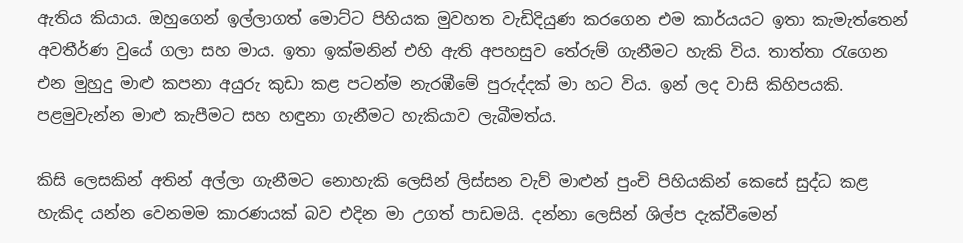ඇතිය කියාය. ඔහුගෙන් ඉල්ලාගත් මොට්ට පිහියක මුවහත වැඩිදියුණ කරගෙන එම කාර්යයට ඉතා කැමැත්තෙන් අවතීර්ණ වුයේ ගලා සහ මාය. ඉතා ඉක්මනින් එහි ඇති අපහසුව තේරුම් ගැනීමට හැකි විය. තාත්තා රැගෙන එන මුහුදු මාළු කපනා අයුරු කුඩා කළ පටන්ම නැරඹීමේ පුරුද්දක් මා හට විය. ඉන් ලද වාසි කිහිපයකි. පළමුවැන්න මාළු කැපීමට සහ හඳුනා ගැනීමට හැකියාව ලැබීමත්ය.

කිසි ලෙසකින් අතින් අල්ලා ගැනීමට නොහැකි ලෙසින් ලිස්සන වැව් මාළුන් පුංචි පිහියකින් කෙසේ සුද්ධ කළ හැකිද යන්න වෙනමම කාරණයක් බව එදින මා උගත් පාඩමයි. දන්නා ලෙසින් ශිල්ප දැක්වීමෙන්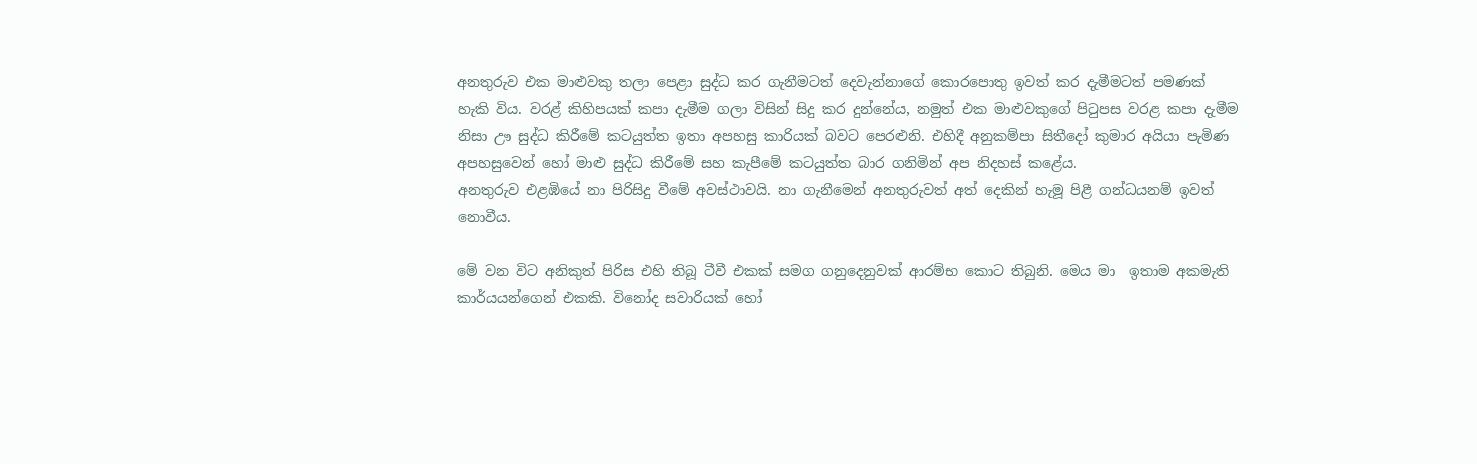අනතුරුව එක මාළුවකු තලා පෙළා සුද්ධ කර ගැනීමටත් දෙවැන්නාගේ කොරපොතු ඉවත් කර දැමීමටත් පමණක් හැකි විය. වරළ් කිහිපයක් කපා දැමීම ගලා විසින් සිදු කර දුන්නේය, නමුත් එක මාළුවකුගේ පිටුපස වරළ කපා දැමීම නිසා ඌ සුද්ධ කිරීමේ කටයුත්ත ඉතා අපහසු කාරියක් බවට පෙරළුනි. එහිදී අනුකම්පා සිතීදෝ කුමාර අයියා පැමිණ අපහසුවෙන් හෝ මාළු සුද්ධ කිරීමේ සහ කැපීමේ කටයුත්ත බාර ගනිමින් අප නිදහස් කළේය.
අනතුරුව එළඹියේ නා පිරිසිදු වීමේ අවස්ථාවයි. නා ගැනීමෙන් අනතුරුවත් අත් දෙකින් හැමූ පිළී ගන්ධයනම් ඉවත් නොවීය.

මේ වන විට අනිකුත් පිරිස එහි තිබූ ටීවී එකක් සමග ගනුදෙනුවක් ආරම්භ කොට තිබුනි. මෙය මා  ඉතාම අකමැති කාර්යයන්ගෙන් එකකි. විනෝද සවාරියක් හෝ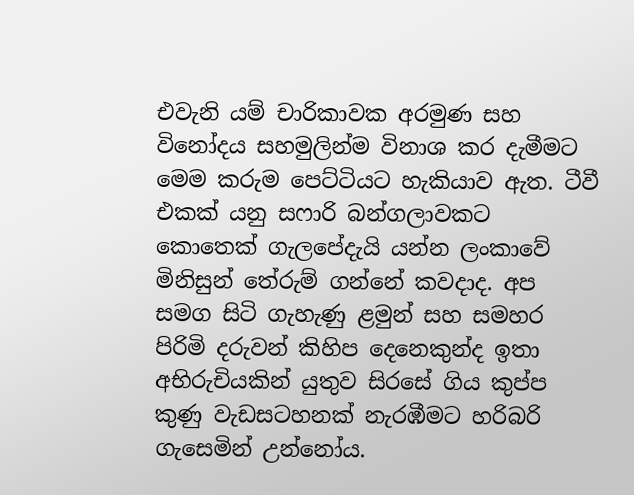එවැනි යම් චාරිකාවක අරමුණ සහ විනෝදය සහමුලින්ම විනාශ කර දැමීමට මෙම කරුම පෙට්ටියට හැකියාව ඇත. ටීවී එකක් යනු සෆාරි බන්ගලාවකට කොතෙක් ගැලපේදැයි යන්න ලංකාවේ මිනිසුන් තේරුම් ගන්නේ කවදාද. අප සමග සිටි ගැහැණු ළමුන් සහ සමහර පිරිමි දරුවන් කිහිප දෙනෙකුන්ද ඉතා අභිරුචියකින් යුතුව සිරසේ ගිය කුප්ප කුණු වැඩසටහනක් නැරඹීමට හරිබරි ගැසෙමින් උන්නෝය.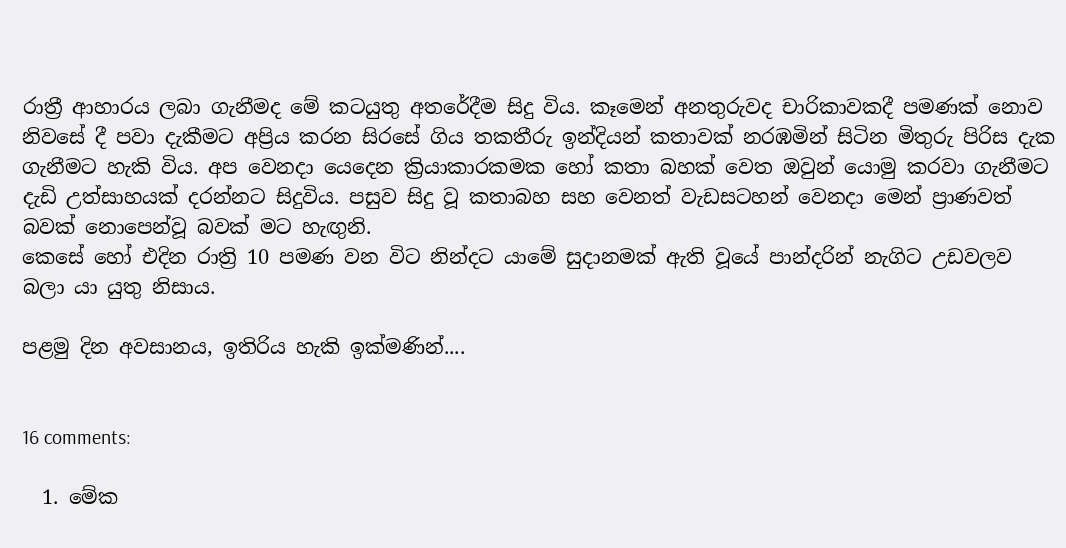රාත්‍රී ආහාරය ලබා ගැනීමද මේ කටයුතු අතරේදීම සිදු විය. කෑමෙන් අනතුරුවද චාරිකාවකදී පමණක් නොව නිවසේ දී පවා දැකීමට අප්‍රිය කරන සිරසේ ගිය තකතීරු ඉන්දියන් කතාවක් නරඹමින් සිටින මිතුරු පිරිස දැක ගැනීමට හැකි විය. අප වෙනදා යෙදෙන ක්‍රියාකාරකමක හෝ කතා බහක් වෙත ඔවුන් යොමු කරවා ගැනීමට දැඩි උත්සාහයක් දරන්නට සිදුවිය. පසුව සිදු වූ කතාබහ සහ වෙනත් වැඩසටහන් වෙනදා මෙන් ප්‍රාණවත් බවක් නොපෙන්වූ බවක් මට හැඟුනි.
කෙසේ හෝ එදින රාත්‍රි 10 පමණ වන විට නින්දට යාමේ සුදානමක් ඇති වූයේ පාන්දරින් නැගිට උඩවලව බලා යා යුතු නිසාය.

පළමු දින අවසානය, ඉතිරිය හැකි ඉක්මණින්....


16 comments:

  1. මේක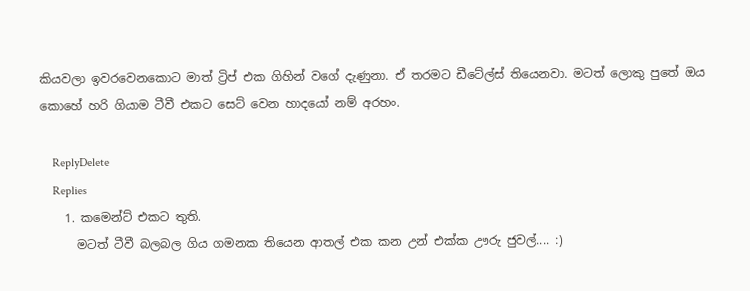කියවලා ඉවරවෙනකොට මාත් ට්‍රිප් එක ගිහින් වගේ දැණුනා. ඒ තරමට ඩීටේල්ස් තියෙනවා. මටත් ලොකු පුතේ ඔය කොහේ හරි ගියාම ටීවී එකට සෙට් වෙන හාදයෝ නම් අරහං.

    ReplyDelete
    Replies
    1. කමෙන්ට් එකට තුති.
      මටත් ටීවී බලබල ගිය ගමනක තියෙන ආතල් එක කන උන් එක්ක ඌරු ජුවල්.... :)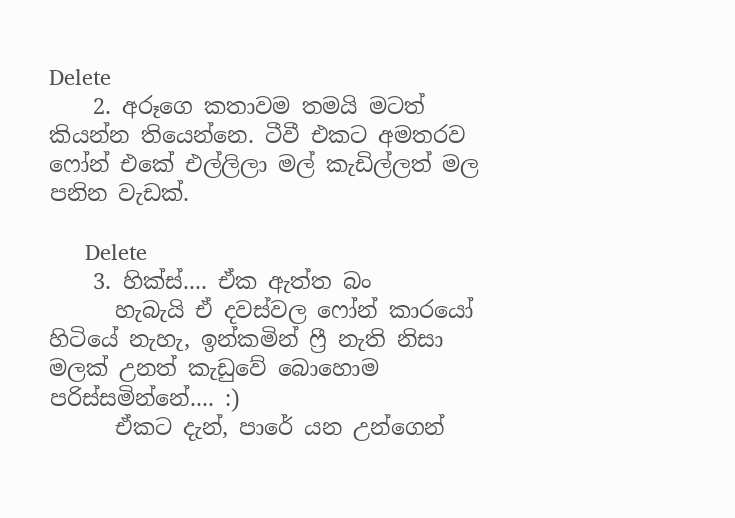Delete
    2. අරූගෙ කතාවම තමයි මටත් කියන්න තියෙන්නෙ. ටීවී එකට අමතරව ෆෝන් එකේ එල්ලිලා මල් කැඩිල්ලත් මල පනින වැඩක්.

      Delete
    3. හික්ස්.... ඒක ඇත්ත බං
      හැබැයි ඒ දවස්වල ෆෝන් කාරයෝ හිටියේ නැහැ, ඉන්කමින් ෆ්‍රී නැති නිසා මලක් උනත් කැඩුවේ බොහොම පරිස්සමින්නේ.... :)
      ඒකට දැන්, පාරේ යන උන්ගෙන්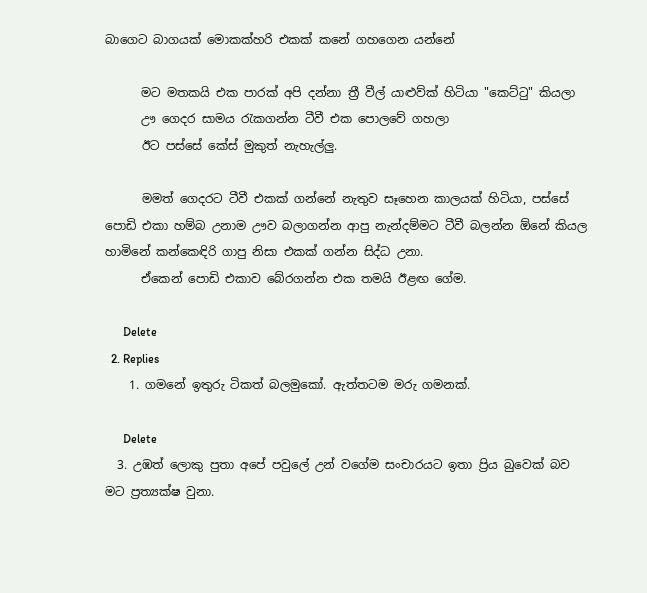බාගෙට බාගයක් මොකක්හරි එකක් කනේ ගහගෙන යන්නේ

      මට මතකයි එක පාරක් අපි දන්නා ත්‍රී වීල් යාළුව්ක් හිටියා "කෙට්ටු" කියලා
      ඌ ගෙදර සාමය රැකගන්න ටීවී එක පොලවේ ගහලා
      ඊට පස්සේ කේස් මුකුත් නැහැල්ලු.

      මමත් ගෙදරට ටීවී එකක් ගන්නේ නැතුව සෑහෙන කාලයක් හිටියා, පස්සේ පොඩි එකා හම්බ උනාම ඌව බලාගන්න ආපු නැන්දම්මට ටීවී බලන්න ඕනේ කියල හාමිනේ කන්කෙඳිරි ගාපු නිසා එකක් ගන්න සිද්ධ උනා.
      ඒකෙන් පොඩි එකාව බේරගන්න එක තමයි ඊළඟ ගේම.

      Delete
  2. Replies
    1. ගමනේ ඉතුරු ටිකත් බලමුකෝ. ඇත්තටම මරු ගමනක්.

      Delete
  3. උඹත් ලොකු පුතා අපේ පවුලේ උන් වගේම සංචාරයට ඉතා ප්‍රිය බුවෙක් බව මට ප්‍රත්‍යක්ෂ වුනා.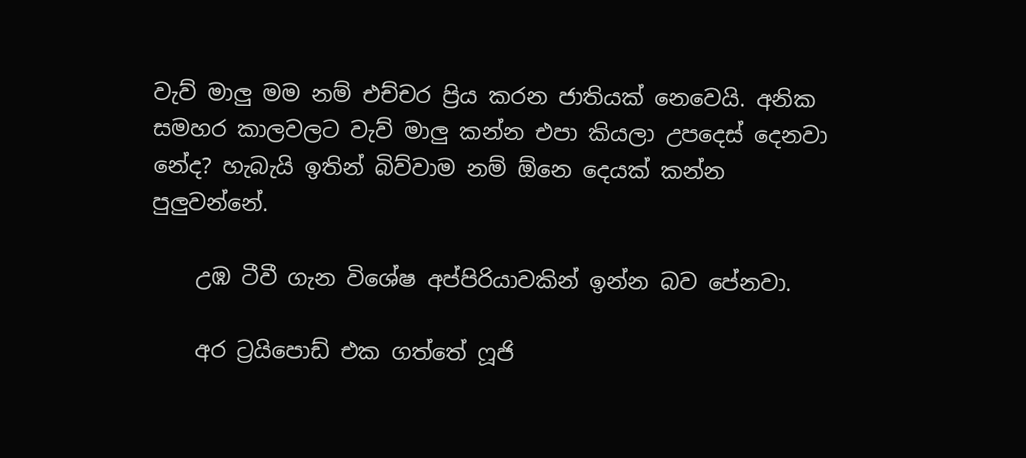වැව් මාලු මම නම් එච්චර ප්‍රිය කරන ජාතියක් නෙවෙයි. අනික සමහර කාලවලට වැව් මාලු කන්න එපා කියලා උපදෙස් දෙනවා නේද? හැබැයි ඉතින් බිව්වාම නම් ඕනෙ දෙයක් කන්න පුලුවන්නේ.

    උඹ ටීවී ගැන විශේෂ අප්පිරියාවකින් ඉන්න බව පේනවා.

    අර ට්‍රයිපොඩ් එක ගත්තේ ෆූජි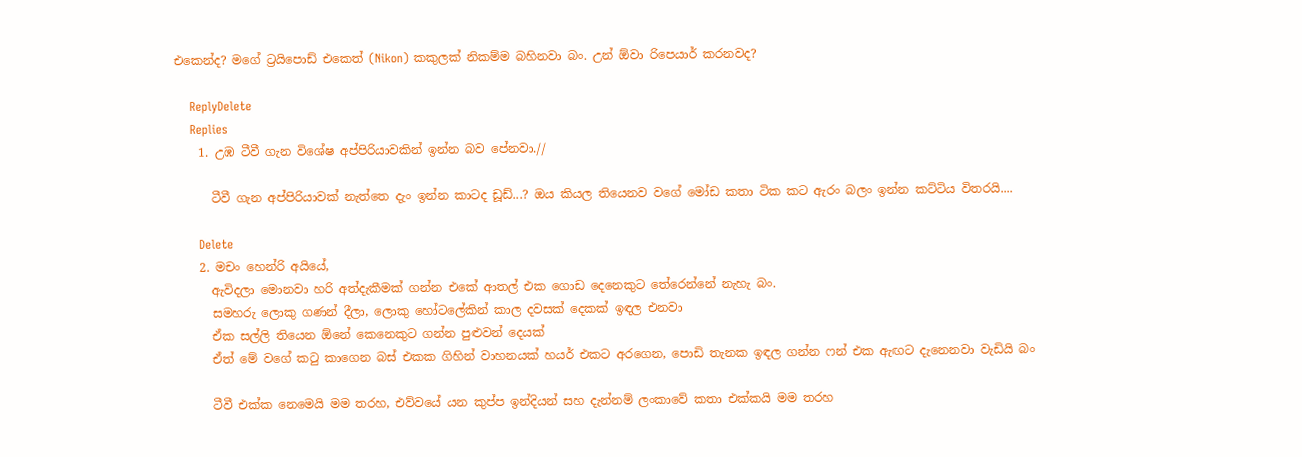එකෙන්ද? මගේ ට්‍රයිපොඩ් එකෙත් (Nikon) කකුලක් නිකම්ම බහිනවා බං. උන් ඕවා රිපෙයාර් කරනවද?

    ReplyDelete
    Replies
    1. උඹ ටීවී ගැන විශේෂ අප්පිරියාවකින් ඉන්න බව පේනවා.//

      ටීවී ගැන අප්පිරියාවක් නැත්තෙ දැං ඉන්න කාටද ඩූඩ්...? ඔය කියල තියෙනව වගේ මෝඩ කතා ටික කට ඇරං බලං ඉන්න කට්ටිය විතරයි....

      Delete
    2. මචං හෙන්රි අයියේ,
      ඇවිදලා මොනවා හරි අත්දැකීමක් ගන්න එකේ ආතල් එක ගොඩ දෙනෙකුට තේරෙන්නේ නැහැ බං.
      සමහරු ලොකු ගණන් දීලා, ලොකු හෝටලේකින් කාල දවසක් දෙකක් ඉඳල එනවා
      ඒක සල්ලි තියෙන ඕනේ කෙනෙකුට ගන්න පුළුවන් දෙයක්
      ඒත් මේ වගේ කටු කාගෙන බස් එකක ගිහින් වාහනයක් හයර් එකට අරගෙන, පොඩි තැනක ඉඳල ගන්න ෆන් එක ඇඟට දැනෙනවා වැඩියි බං

      ටීවී එක්ක නෙමෙයි මම තරහ, එව්වයේ යන කුප්ප ඉන්දියන් සහ දැන්නම් ලංකාවේ කතා එක්කයි මම තරහ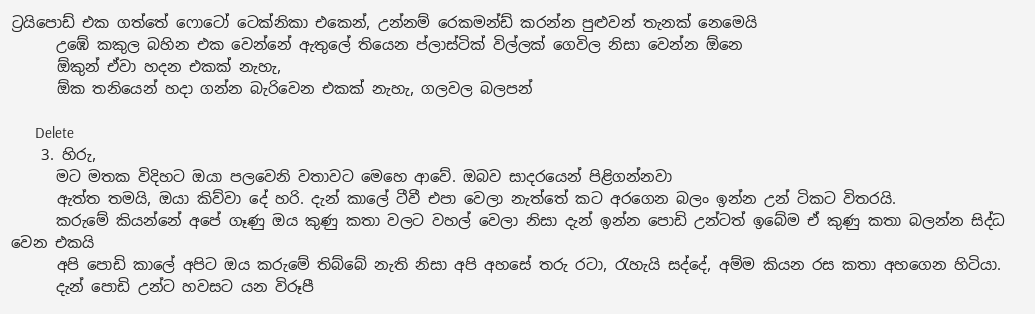ට්‍රයිපොඩ් එක ගත්තේ ෆොටෝ ටෙක්නිකා එකෙන්, උන්නම් රෙකමන්ඩ් කරන්න පුළුවන් තැනක් නෙමෙයි
      උඹේ කකුල බහින එක වෙන්නේ ඇතුලේ තියෙන ප්ලාස්ටික් විල්ලක් ගෙවිල නිසා වෙන්න ඕනෙ
      ඕකුන් ඒවා හදන එකක් නැහැ,
      ඕක තනියෙන් හදා ගන්න බැරිවෙන එකක් නැහැ, ගලවල බලපන්

      Delete
    3. හිරු,
      මට මතක විදිහට ඔයා පලවෙනි වතාවට මෙහෙ ආවේ. ඔබව සාදරයෙන් පිළිගන්නවා
      ඇත්ත තමයි, ඔයා කිව්වා දේ හරි. දැන් කාලේ ටීවී එපා වෙලා නැත්තේ කට අරගෙන බලං ඉන්න උන් ටිකට විතරයි.
      කරුමේ කියන්නේ අපේ ගෑණු ඔය කුණු කතා වලට වහල් වෙලා නිසා දැන් ඉන්න පොඩි උන්ටත් ඉබේම ඒ කුණු කතා බලන්න සිද්ධ වෙන එකයි
      අපි පොඩි කාලේ අපිට ඔය කරුමේ තිබ්බේ නැති නිසා අපි අහසේ තරු රටා, රැහැයි සද්දේ, අම්ම කියන රස කතා අහගෙන හිටියා.
      දැන් පොඩි උන්ට හවසට යන විරූපී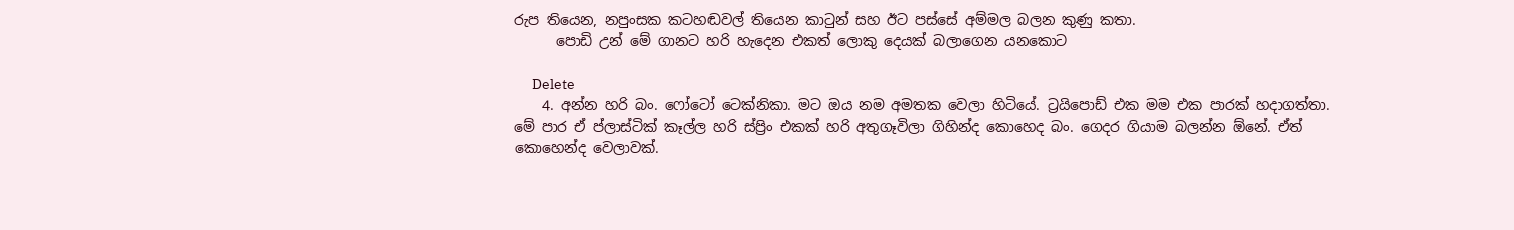රුප තියෙන, නපුංසක කටහඬවල් තියෙන කාටුන් සහ ඊට පස්සේ අම්මල බලන කුණු කතා.
      පොඩි උන් මේ ගානට හරි හැදෙන එකත් ලොකු දෙයක් බලාගෙන යනකොට

      Delete
    4. අන්න හරි බං. ෆෝටෝ ටෙක්නිකා. මට ඔය නම අමතක වෙලා හිටියේ. ට්‍රයිපොඩ් එක මම එක පාරක් හදාගත්තා. මේ පාර ඒ ප්ලාස්ටික් කෑල්ල හරි ස්ප්‍රිං එකක් හරි අතුගෑවිලා ගිහින්ද කොහෙද බං. ගෙදර ගියාම බලන්න ඕනේ. ඒත් කොහෙන්ද වෙලාවක්.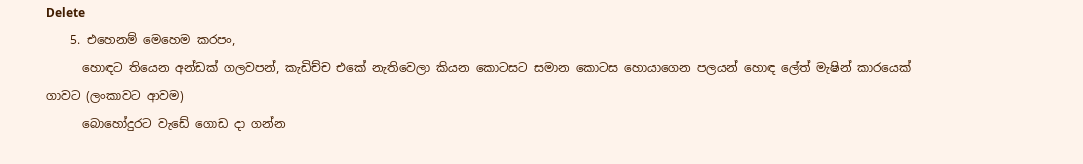Delete
    5. එහෙනම් මෙහෙම කරපං,
      හොඳට තියෙන අන්ඩක් ගලවපන්, කැඩිච්ච එකේ නැතිවෙලා කියන කොටසට සමාන කොටස හොයාගෙන පලයන් හොඳ ලේත් මැෂින් කාරයෙක් ගාවට (ලංකාවට ආවම)
      බොහෝදුරට වැඩේ ගොඩ දා ගන්න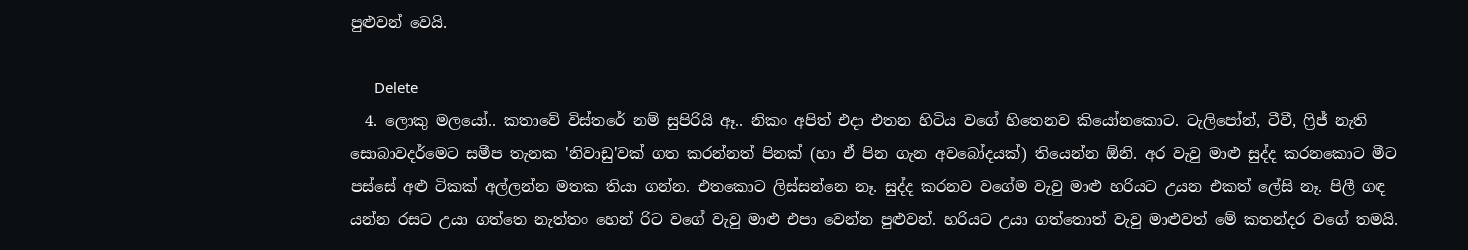පුළුවන් වෙයි.

      Delete
  4. ලොකු මලයෝ.. කතාවේ විස්තරේ නම් සුපිරියි ඈ.. නිකං අපිත් එදා එතන හිටිය වගේ හිතෙනව කියෝනකොට. ටැලිපෝන්, ටීවී, ෆ්‍රිජ් නැති සොබාවදර්මෙට සමීප තැනක 'නිවාඩු'වක් ගත කරන්නත් පිනක් (හා ඒ පින ගැන අවබෝදයක්) තියෙන්න ඕනි. අර වැවු මාළු සුද්ද කරනකොට මීට පස්සේ අළු ටිකක් අල්ලන්න මතක තියා ගන්න. එතකොට ලිස්සන්නෙ නෑ. සුද්ද කරනව වගේම වැවු මාළු හරියට උයන එකත් ලේසි නෑ. පිලී ගඳ යන්න රසට උයා ගත්තෙ නැත්තං හෙන් රිට වගේ වැවු මාළු එපා වෙන්න පුළුවන්. හරියට උයා ගත්තොත් වැවු මාළුවත් මේ කතන්දර වගේ තමයි.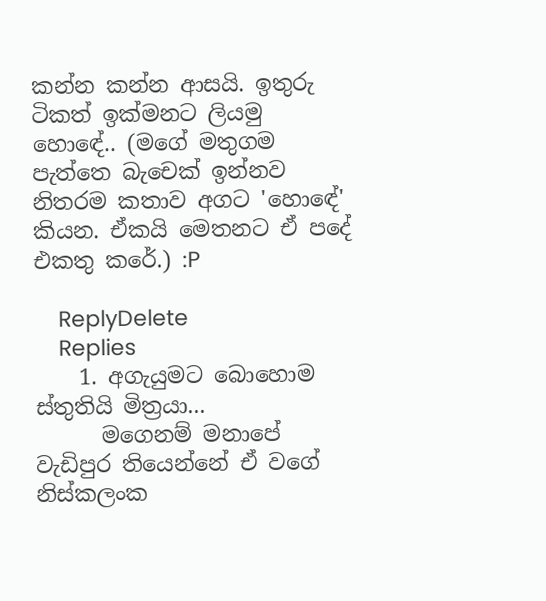කන්න කන්න ආසයි. ඉතුරු ටිකත් ඉක්මනට ලියමු හොඳේ.. (මගේ මතුගම පැත්තෙ බැචෙක් ඉන්නව නිතරම කතාව අගට 'හොඳේ' කියන. ඒකයි මෙතනට ඒ පදේ එකතු කරේ.) :P

    ReplyDelete
    Replies
    1. අගැයුමට බොහොම ස්තුතියි මිත්‍රයා...
      මගෙනම් මනාපේ වැඩිපුර තියෙන්නේ ඒ වගේ නිස්කලංක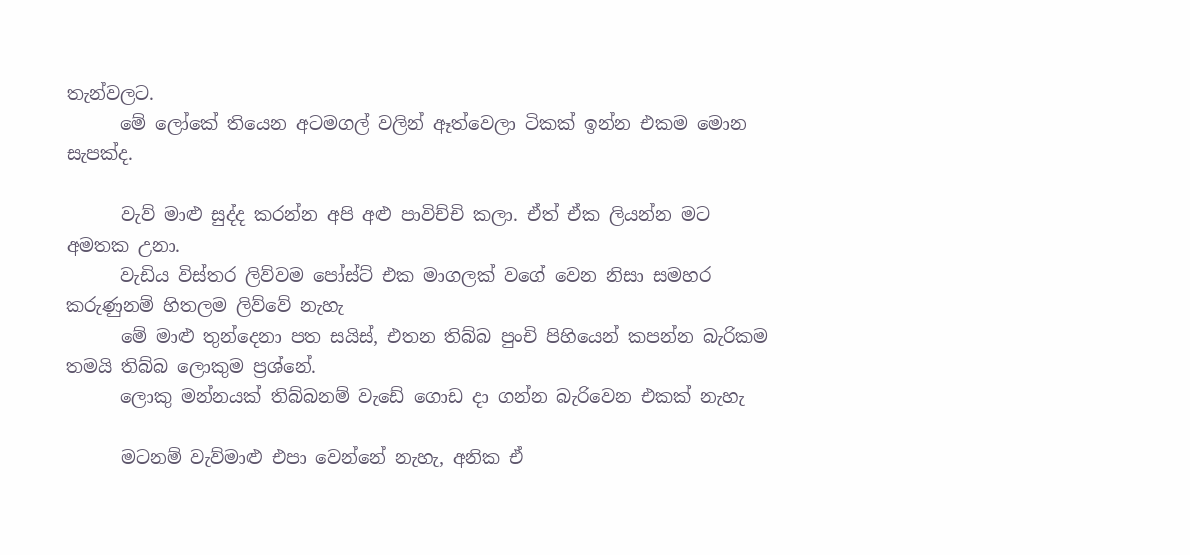තැන්වලට.
      මේ ලෝකේ තියෙන අටමගල් වලින් ඈත්වෙලා ටිකක් ඉන්න එකම මොන සැපක්ද.

      වැව් මාළු සුද්ද කරන්න අපි අළු පාවිච්චි කලා. ඒත් ඒක ලියන්න මට අමතක උනා.
      වැඩිය විස්තර ලිව්වම පෝස්ට් එක මාගලක් වගේ වෙන නිසා සමහර කරුණුනම් හිතලම ලිව්වේ නැහැ
      මේ මාළු තුන්දෙනා පත සයිස්, එතන තිබ්බ පුංචි පිහියෙන් කපන්න බැරිකම තමයි තිබ්බ ලොකුම ප්‍රශ්නේ.
      ලොකු මන්නයක් තිබ්බනම් වැඩේ ගොඩ දා ගන්න බැරිවෙන එකක් නැහැ

      මටනම් වැව්මාළු එපා වෙන්නේ නැහැ, අනික ඒ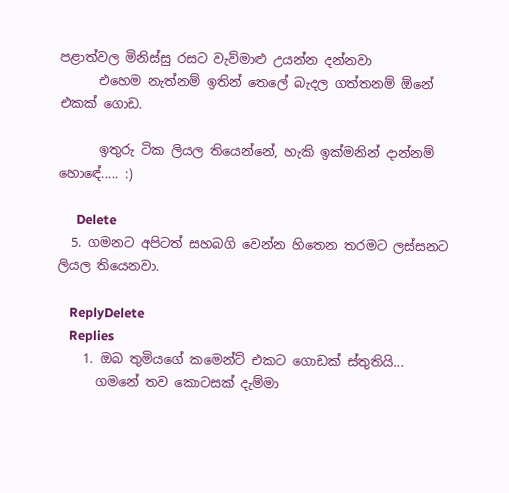පළාත්වල මිනිස්සු රසට වැව්මාළු උයන්න දන්නවා
      එහෙම නැත්නම් ඉතින් තෙලේ බැදල ගත්තනම් ඕනේ එකක් ගොඩ.

      ඉතුරු ටික ලියල තියෙන්නේ, හැකි ඉක්මනින් දාන්නම් හොඳේ..... :)

      Delete
  5. ගමනට අපිටත් සහබගි වෙන්න හිතෙන තරමට ලස්සනට ලියල තියෙනවා.

    ReplyDelete
    Replies
    1. ඔබ තුමියගේ කමෙන්ට් එකට ගොඩක් ස්තුතියි...
      ගමනේ තව කොටසක් දැම්මා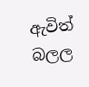ඇවිත් බලල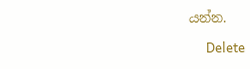යන්න.

      Delete